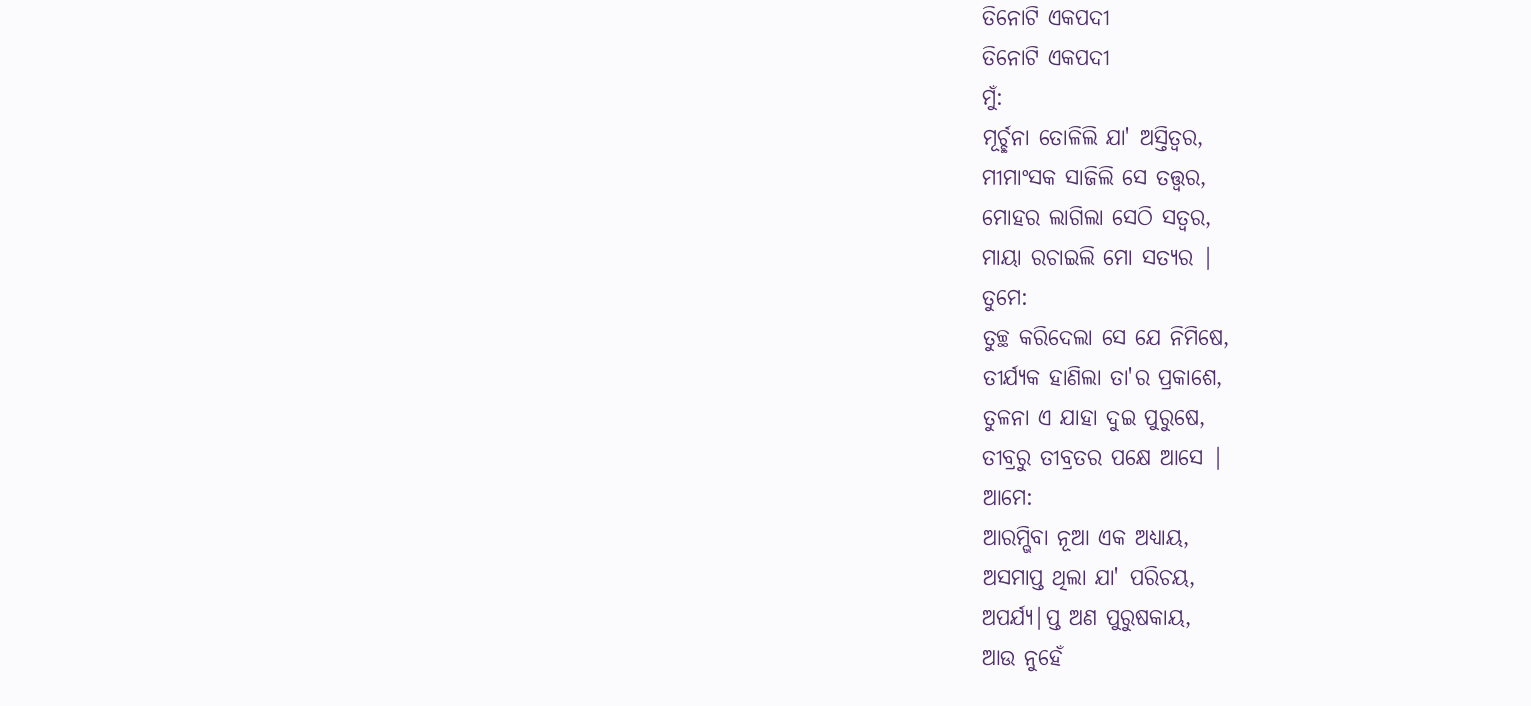ତିନୋଟି ଏକପଦୀ
ତିନୋଟି ଏକପଦୀ
ମୁଁ:
ମୂର୍ଚ୍ଛନା ତୋଳିଲି ଯା' ଅସ୍ତିତ୍ଵର,
ମୀମାଂସକ ସାଜିଲି ସେ ତତ୍ତ୍ଵର,
ମୋହର ଲାଗିଲା ସେଠି ସତ୍ଵର,
ମାୟା ରଚାଇଲି ମୋ ସତ୍ୟର |
ତୁମେ:
ତୁଚ୍ଛ କରିଦେଲା ସେ ଯେ ନିମିଷେ,
ତୀର୍ଯ୍ୟକ ହାଣିଲା ତା'ର ପ୍ରକାଶେ,
ତୁଳନା ଏ ଯାହା ଦୁଇ ପୁରୁଷେ,
ତୀବ୍ରରୁ ତୀବ୍ରତର ପକ୍ଷେ ଆସେ |
ଆମେ:
ଆରମ୍ଭିବା ନୂଆ ଏକ ଅଧ୍ୟାୟ,
ଅସମାପ୍ତ ଥିଲା ଯା' ପରିଚୟ,
ଅପର୍ଯ୍ୟ|ପ୍ତ ଅଣ ପୁରୁଷକାୟ,
ଆଉ ନୁହେଁ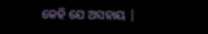କେହି ଯେ ଅସହାୟ |